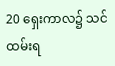20 ရှေးကာလ၌ သင်ထမ်းရ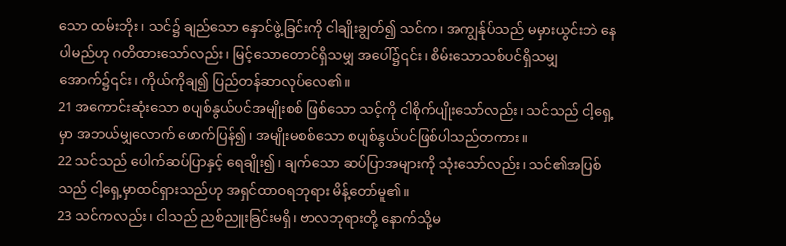သော ထမ်းဘိုး၊ သင်၌ ချည်သော နှောင်ဖွဲ့ခြင်းကို ငါချိုးချွတ်၍ သင်က၊ အကျွန်ုပ်သည် မမှားယွင်းဘဲ နေပါမည်ဟု ဂတိထားသော်လည်း၊ မြင့်သောတောင်ရှိသမျှ အပေါ်၌၎င်း၊ စိမ်းသောသစ်ပင်ရှိသမျှအောက်၌၎င်း၊ ကိုယ်ကိုချ၍ ပြည်တန်ဆာလုပ်လေ၏။
21 အကောင်းဆုံးသော စပျစ်နွယ်ပင်အမျိုးစစ် ဖြစ်သော သင့်ကို ငါစိုက်ပျိုးသော်လည်း၊ သင်သည် ငါ့ရှေ့မှာ အဘယ်မျှလောက် ဖောက်ပြန်၍၊ အမျိုးမစစ်သော စပျစ်နွယ်ပင်ဖြစ်ပါသည်တကား။
22 သင်သည် ပေါက်ဆပ်ပြာနှင့် ရေချိုး၍၊ ချက်သော ဆပ်ပြာအများကို သုံးသော်လည်း၊ သင်၏အပြစ်သည် ငါ့ရှေ့မှာထင်ရှားသည်ဟု အရှင်ထာဝရဘုရား မိန့်တော်မူ၏။
23 သင်ကလည်း၊ ငါသည် ညစ်ညူးခြင်းမရှိ၊ ဗာလဘုရားတို့ နောက်သို့မ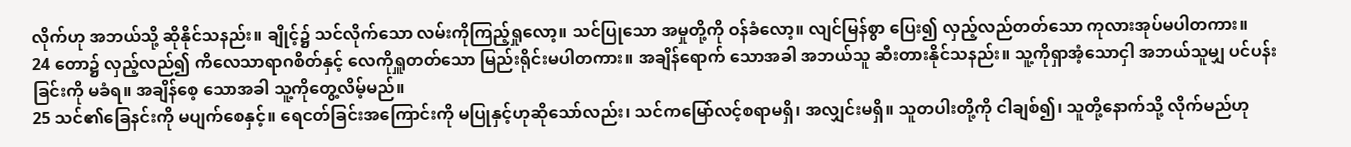လိုက်ဟု အဘယ်သို့ ဆိုနိုင်သနည်း။ ချိုင့်၌ သင်လိုက်သော လမ်းကိုကြည့်ရှုလော့။ သင်ပြုသော အမှုတို့ကို ဝန်ခံလော့။ လျင်မြန်စွာ ပြေး၍ လှည့်လည်တတ်သော ကုလားအုပ်မပါတကား။
24 တော၌ လှည့်လည်၍ ကိလေသာရာဂစိတ်နှင့် လေကိုရှူတတ်သော မြည်းရိုင်းမပါတကား။ အချိန်ရောက် သောအခါ အဘယ်သူ ဆီးတားနိုင်သနည်း။ သူ့ကိုရှာအံ့သောငှါ အဘယ်သူမျှ ပင်ပန်းခြင်းကို မခံရ။ အချိန်စေ့ သောအခါ သူ့ကိုတွေ့လိမ့်မည်။
25 သင်၏ခြေနင်းကို မပျက်စေနှင့်။ ရေငတ်ခြင်းအကြောင်းကို မပြုနှင့်ဟုဆိုသော်လည်း၊ သင်ကမြော်လင့်စရာမရှိ၊ အလျှင်းမရှိ။ သူတပါးတို့ကို ငါချစ်၍၊ သူတို့နောက်သို့ လိုက်မည်ဟု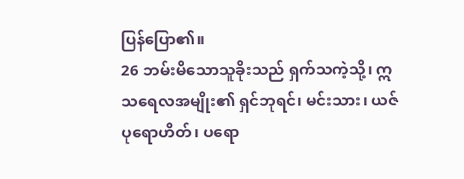ပြန်ပြော၏။
26 ဘမ်းမိသောသူခိုးသည် ရှက်သကဲ့သို့၊ ဣသရေလအမျိုး၏ ရှင်ဘုရင်၊ မင်းသား၊ ယဇ်ပုရောဟိတ်၊ ပရော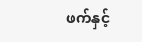ဖက်နှင့်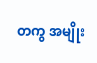တကွ အမျိုး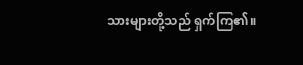သားများတို့သည် ရှက်ကြ၏။